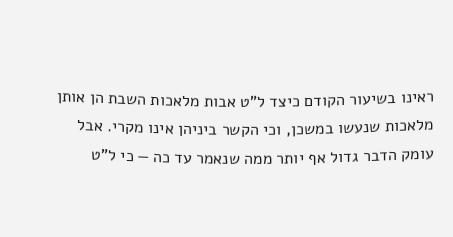ראינו בשיעור הקודם כיצד ל"ט אבות מלאכות השבת הן אותן מלאכות שנעשו במשכן, וכי הקשר ביניהן אינו מקרי. אבל עומק הדבר גדול אף יותר ממה שנאמר עד כה — כי ל"ט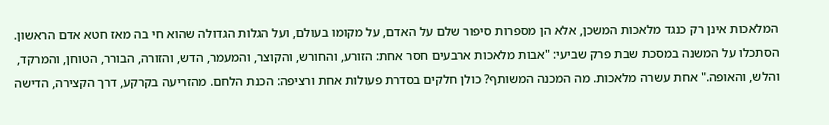המלאכות אינן רק כנגד מלאכות המשכן, אלא הן מספרות סיפור שלם על האדם, על מקומו בעולם, ועל הגלות הגדולה שהוא חי בה מאז חטא אדם הראשון.
הסתכלו על המשנה במסכת שבת פרק שביעי: "אבות מלאכות ארבעים חסר אחת: הזורע, והחורש, והקוצר, והמעמר, הדש, והזורה, הבורר, הטוחן, והמרקד, והלש, והאופה." אחת עשרה מלאכות. מה המכנה המשותף? כולן חלקים בסדרת פעולות אחת ורציפה: הכנת הלחם. מהזריעה בקרקע, דרך הקצירה, הדישה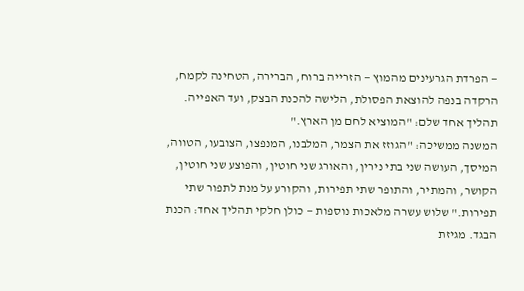— הפרדת הגרעינים מהמוץ — הזרייה ברוח, הברירה, הטחינה לקמח, הרקדה בנפה להוצאת הפסולת, הלישה להכנת הבצק, ועד האפייה. תהליך אחד שלם: "המוציא לחם מן הארץ."
המשנה ממשיכה: "הגוזז את הצמר, המלבנו, המנפצו, הצובעו, הטווה, המיסך, העושה שני בתי נירין, והאורג שני חוטין, והפוצע שני חוטין, הקושר, והמתיר, והתופר שתי תפירות, והקורע על מנת לתפור שתי תפירות." שלוש עשרה מלאכות נוספות — כולן חלקי תהליך אחד: הכנת הבגד. מגיזת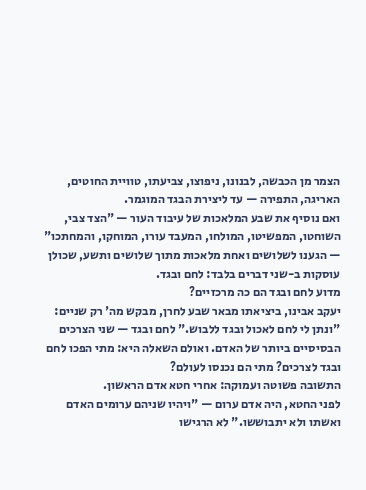הצמר מן הכבשה, לבנונו, ניפוצו, צביעתו, טוויית החוטים, האריגה, התפירה — עד ליצירת הבגד המוגמר.
ואם נוסיף את שבע המלאכות של עיבוד העור — "הצד צבי, השוחטו, המפשיטו, המולחו, המעבד עורו, המוחקו, והמחתכו" — הגענו לשלושים ואחת מלאכות מתוך שלושים ותשע, שכולן עוסקות ב-שני דברים בלבד: לחם ובגד.
מדוע לחם ובגד הם כה מרכזיים?
יעקב אבינו, ביציאתו מבאר שבע לחרן, מבקש מה' רק שניים: "ונתן לי לחם לאכול ובגד ללבוש." לחם ובגד — שני הצרכים הבסיסיים ביותר של האדם. ואולם השאלה היא: מתי הפכו לחם ובגד לצרכים? מתי הם נכנסו לעולם?
התשובה פשוטה ועמוקה: אחרי חטא אדם הראשון.
לפני החטא, היה אדם ערום — "ויהיו שניהם ערומים האדם ואשתו ולא יתבוששו." לא הרגישו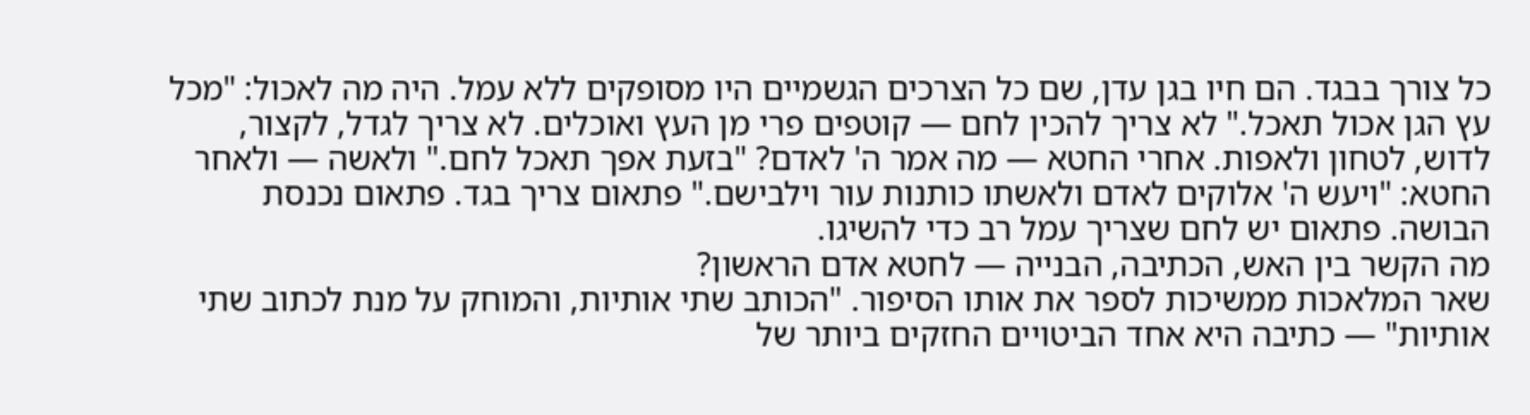כל צורך בבגד. הם חיו בגן עדן, שם כל הצרכים הגשמיים היו מסופקים ללא עמל. היה מה לאכול: "מכל עץ הגן אכול תאכל." לא צריך להכין לחם — קוטפים פרי מן העץ ואוכלים. לא צריך לגדל, לקצור, לדוש, לטחון ולאפות. אחרי החטא — מה אמר ה' לאדם? "בזעת אפך תאכל לחם." ולאשה — ולאחר החטא: "ויעש ה' אלוקים לאדם ולאשתו כותנות עור וילבישם." פתאום צריך בגד. פתאום נכנסת הבושה. פתאום יש לחם שצריך עמל רב כדי להשיגו.
מה הקשר בין האש, הכתיבה, הבנייה — לחטא אדם הראשון?
שאר המלאכות ממשיכות לספר את אותו הסיפור. "הכותב שתי אותיות, והמוחק על מנת לכתוב שתי אותיות" — כתיבה היא אחד הביטויים החזקים ביותר של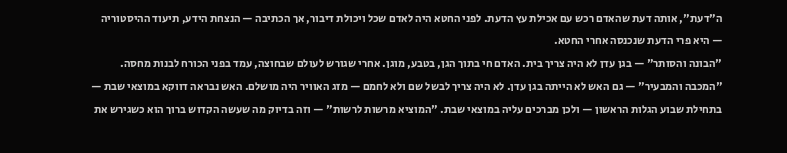ה"דעת", אותה דעת שהאדם רכש עם אכילת עץ הדעת. לפני החטא היה לאדם שכל ויכולת דיבור, אך הכתיבה — הנצחת הידע, תיעוד ההיסטוריה — היא פרי הדעת שנכנסה אחרי החטא.
"הבונה והסותר" — בגן עדן לא היה צריך בית. האדם חי בתוך הגן, בטבע, מוגן. אחרי שגורש לעולם שבחוצה, עמד בפני הכורח לבנות מחסה. "המכבה והמבעיר" — גם האש לא הייתה בגן עדן. לא היה צריך לבשל שם ולא לחמם — מזג האוויר היה מושלם. האש נבראה דווקא במוצאי שבת — בתחילת שבוע הגלות הראשון — ולכן מברכים עליה במוצאי שבת. "המוציא מרשות לרשות" — וזה בדיוק מה שעשה הקדוש ברוך הוא כשגירש את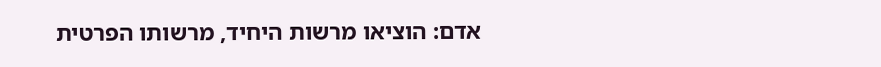אדם: הוציאו מרשות היחיד, מרשותו הפרטית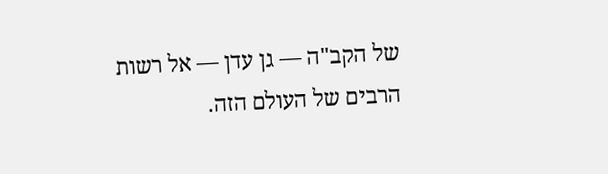של הקב"ה — גן עדן — אל רשות הרבים של העולם הזה.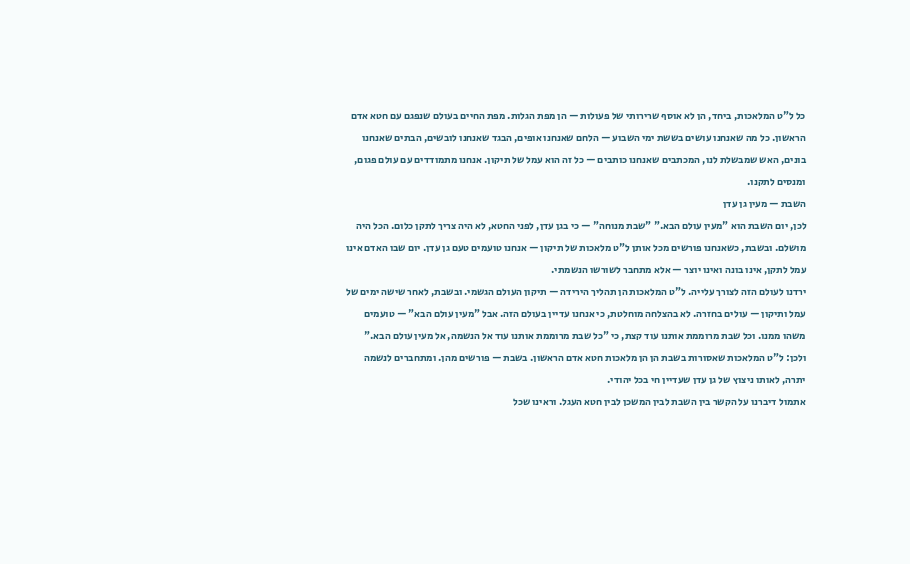כל ל"ט המלאכות, ביחד, הן לא אוסף שרירותי של פעולות — הן מפת הגלות. מפת החיים בעולם שנפגם עם חטא אדם הראשון. כל מה שאנחנו עושים בששת ימי השבוע — הלחם שאנחנו אופים, הבגד שאנחנו לובשים, הבתים שאנחנו בונים, האש שמבשלת לנו, המכתבים שאנחנו כותבים — כל זה הוא עמל של תיקון. אנחנו מתמודדים עם עולם פגום, ומנסים לתקנו.
השבת — מעין גן עדן
לכן, יום השבת הוא "מעין עולם הבא." "שבת מנוחה" — כי בגן עדן, לפני החטא, לא היה צריך לתקן כלום. הכל היה מושלם. ובשבת, כשאנחנו פורשים מכל אותן ל"ט מלאכות של תיקון — אנחנו טועמים טעם גן עדן. יום שבו האדם אינו עמל לתקן, אינו בונה ואינו יוצר — אלא מתחבר לשורשו הנשמתי.
ירדנו לעולם הזה לצורך עלייה. ל"ט המלאכות הן תהליך הירידה — תיקון העולם הגשמי. ובשבת, לאחר שישה ימים של עמל ותיקון — עולים בחזרה. לא בהצלחה מוחלטת, כי אנחנו עדיין בעולם הזה. אבל "מעין עולם הבא" — טועמים משהו ממנו. וכל שבת מרוממת אותנו עוד קצת, כי "כל שבת מרוממת אותנו עוד אל הנשמה, אל מעין עולם הבא."
ולכן: ל"ט המלאכות שאסורות בשבת הן הן מלאכות חטא אדם הראשון. בשבת — פורשים מהן. ומתחברים לנשמה יתרה, לאותו ניצוץ של גן עדן שעדיין חי בכל יהודי.
אתמול דיברנו על הקשר בין השבת לבין המשכן לבין חטא העגל. וראינו שכל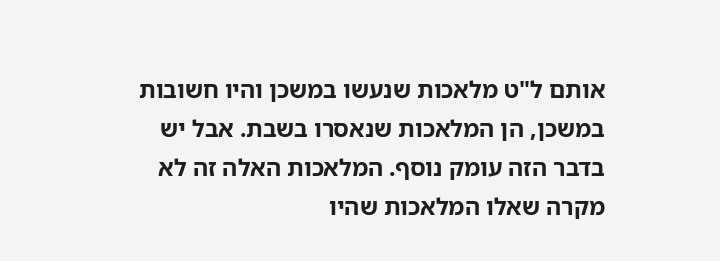אותם ל"ט מלאכות שנעשו במשכן והיו חשובות במשכן, הן המלאכות שנאסרו בשבת. אבל יש בדבר הזה עומק נוסף. המלאכות האלה זה לא מקרה שאלו המלאכות שהיו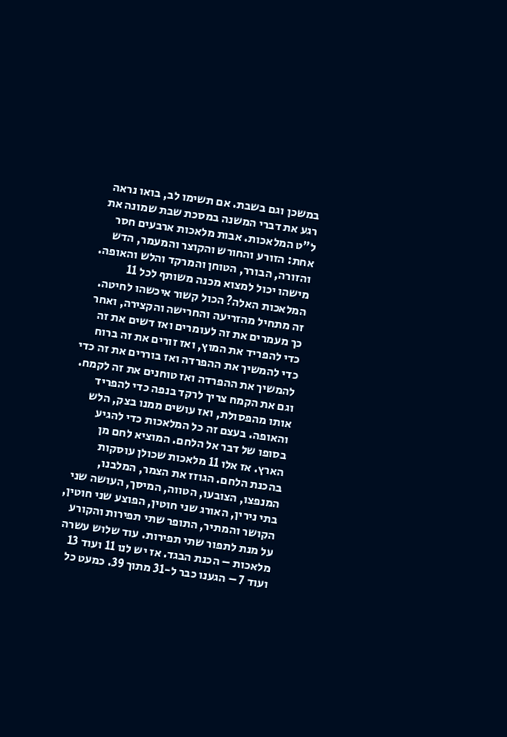במשכן וגם בשבת. אם תשימו לב, בואו נראה רגע את דברי המשנה במסכת שבת שמונה את ל"ט המלאכות. אבות מלאכות ארבעים חסר אחת: הזורע והחורש והקוצר והמעמר, הדש והזורה, הבורר, הטוחן והמרקד והלש והאופה. מישהו יכול למצוא מכנה משותף לכל 11 המלאכות האלה? הכול קשור איכשהו לחיטה. זה מתחיל מהזריעה והחרישה והקצירה, ואחר כך מעמרים את זה לעומרים ואז דשים את זה כדי להפריד את המוץ, ואז זורים את זה ברוח כדי להמשיך את ההפרדה ואז בוררים את זה כדי להמשיך את ההפרדה ואז טוחנים את זה לקמח. וגם את הקמח צריך לרקד בנפה כדי להפריד אותו מהפסולת, ואז עושים ממנו בצק, הלש והאופה. בעצם זה כל המלאכות כדי להגיע בסופו של דבר אל הלחם. המוציא לחם מן הארץ. אז אלו 11 מלאכות שכולן עוסקות בהכנת הלחם. הגוזז את הצמר, המלבנו, המנפצו, הצובעו, הטווה, המיסך, העושה שני בתי נירין, האורג שני חוטין, הפוצע שני חוטין, הקושר והמתיר, התופר שתי תפירות והקורע על מנת לתפור שתי תפירות. עוד שלוש עשרה מלאכות – הכנת הבגד. אז יש לנו 11 ועוד 13 ועוד 7 – הגענו כבר ל-31 מתוך 39. כמעט כל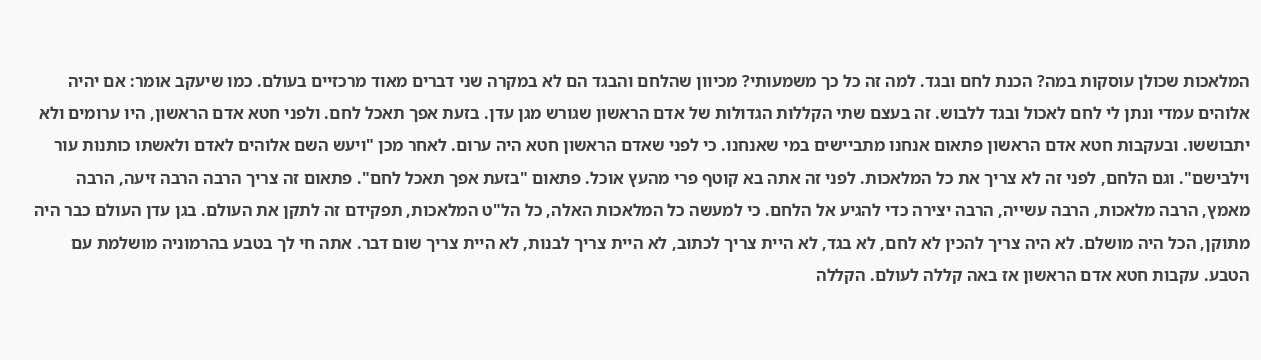המלאכות שכולן עוסקות במה? הכנת לחם ובגד. למה זה כל כך משמעותי? מכיוון שהלחם והבגד הם לא במקרה שני דברים מאוד מרכזיים בעולם. כמו שיעקב אומר: אם יהיה אלוהים עמדי ונתן לי לחם לאכול ובגד ללבוש. זה בעצם שתי הקללות הגדולות של אדם הראשון שגורש מגן עדן. בזעת אפך תאכל לחם. ולפני חטא אדם הראשון, היו ערומים ולא יתבוששו. ובעקבות חטא אדם הראשון פתאום אנחנו מתביישים במי שאנחנו. כי לפני שאדם הראשון חטא היה ערום. לאחר מכן "ויעש השם אלוהים לאדם ולאשתו כותנות עור וילבישם". וגם הלחם, לפני זה לא צריך את כל המלאכות. לפני זה אתה בא קוטף פרי מהעץ אוכל. פתאום "בזעת אפך תאכל לחם". פתאום זה צריך הרבה הרבה זיעה, הרבה מאמץ, הרבה מלאכות, הרבה עשייה, הרבה יצירה כדי להגיע אל הלחם. כי למעשה כל המלאכות האלה, כל הל"ט המלאכות, תפקידם זה לתקן את העולם. בגן עדן העולם כבר היה מתוקן, הכל היה מושלם. לא היה צריך להכין לא לחם, לא בגד, לא היית צריך לכתוב, לא היית צריך לבנות, לא היית צריך שום דבר. אתה חי לך בטבע בהרמוניה מושלמת עם הטבע. עקבות חטא אדם הראשון אז באה קללה לעולם. הקללה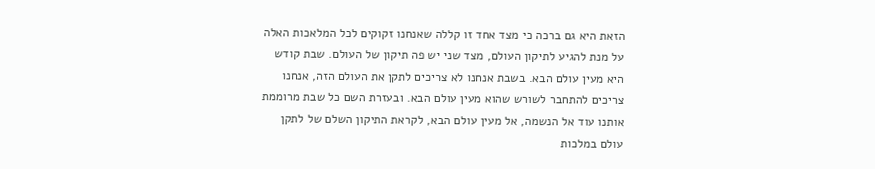הזאת היא גם ברכה כי מצד אחד זו קללה שאנחנו זקוקים לכל המלאכות האלה על מנת להגיע לתיקון העולם, מצד שני יש פה תיקון של העולם. שבת קודש היא מעין עולם הבא. בשבת אנחנו לא צריכים לתקן את העולם הזה, אנחנו צריכים להתחבר לשורש שהוא מעין עולם הבא. ובעזרת השם כל שבת מרוממת אותנו עוד אל הנשמה, אל מעין עולם הבא, לקראת התיקון השלם של לתקן עולם במלכות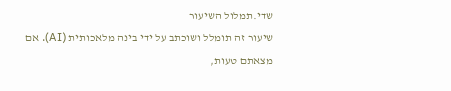שדי.תמלול השיעור
שיעור זה תומלל ושוכתב על ידי בינה מלאכותית (AI). אם מצאתם טעות,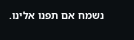נשמח אם תפנו אלינו.